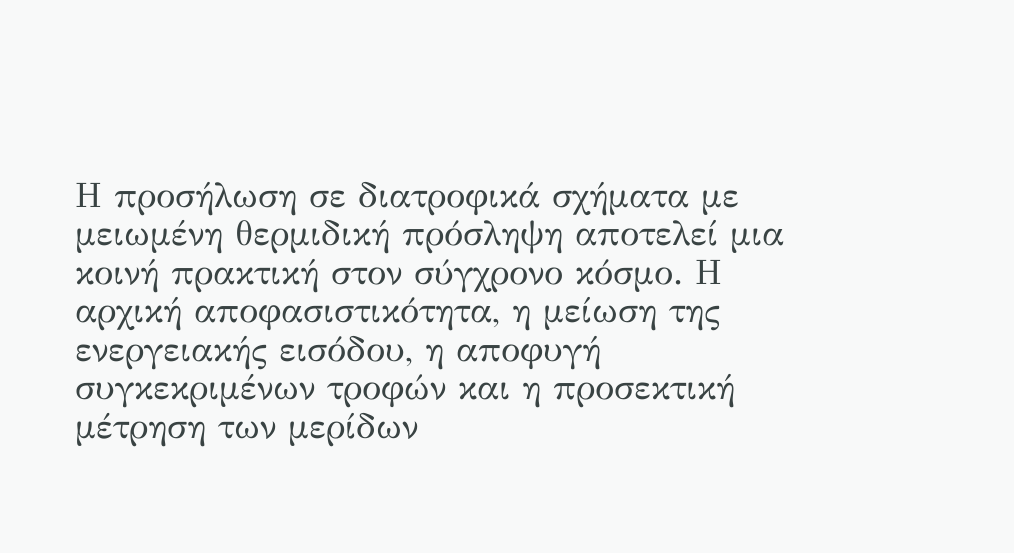Η προσήλωση σε διατροφικά σχήματα με μειωμένη θερμιδική πρόσληψη αποτελεί μια κοινή πρακτική στον σύγχρονο κόσμο. Η αρχική αποφασιστικότητα, η μείωση της ενεργειακής εισόδου, η αποφυγή συγκεκριμένων τροφών και η προσεκτική μέτρηση των μερίδων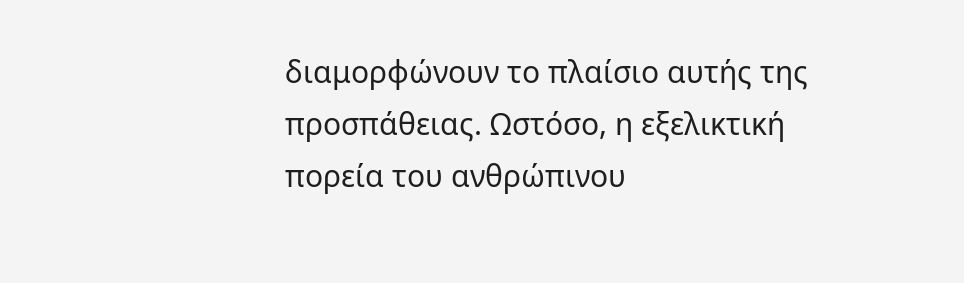διαμορφώνουν το πλαίσιο αυτής της προσπάθειας. Ωστόσο, η εξελικτική πορεία του ανθρώπινου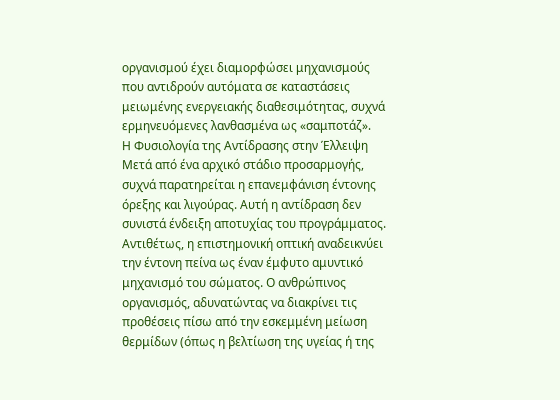οργανισμού έχει διαμορφώσει μηχανισμούς που αντιδρούν αυτόματα σε καταστάσεις μειωμένης ενεργειακής διαθεσιμότητας, συχνά ερμηνευόμενες λανθασμένα ως «σαμποτάζ».
Η Φυσιολογία της Αντίδρασης στην Έλλειψη
Μετά από ένα αρχικό στάδιο προσαρμογής, συχνά παρατηρείται η επανεμφάνιση έντονης όρεξης και λιγούρας. Αυτή η αντίδραση δεν συνιστά ένδειξη αποτυχίας του προγράμματος. Αντιθέτως, η επιστημονική οπτική αναδεικνύει την έντονη πείνα ως έναν έμφυτο αμυντικό μηχανισμό του σώματος. Ο ανθρώπινος οργανισμός, αδυνατώντας να διακρίνει τις προθέσεις πίσω από την εσκεμμένη μείωση θερμίδων (όπως η βελτίωση της υγείας ή της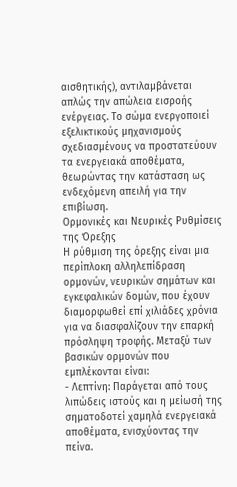αισθητικής), αντιλαμβάνεται απλώς την απώλεια εισροής ενέργειας. Το σώμα ενεργοποιεί εξελικτικούς μηχανισμούς σχεδιασμένους να προστατεύουν τα ενεργειακά αποθέματα, θεωρώντας την κατάσταση ως ενδεχόμενη απειλή για την επιβίωση.
Ορμονικές και Νευρικές Ρυθμίσεις της Όρεξης
Η ρύθμιση της όρεξης είναι μια περίπλοκη αλληλεπίδραση ορμονών, νευρικών σημάτων και εγκεφαλικών δομών, που έχουν διαμορφωθεί επί χιλιάδες χρόνια για να διασφαλίζουν την επαρκή πρόσληψη τροφής. Μεταξύ των βασικών ορμονών που εμπλέκονται είναι:
- Λεπτίνη: Παράγεται από τους λιπώδεις ιστούς και η μείωσή της σηματοδοτεί χαμηλά ενεργειακά αποθέματα, ενισχύοντας την πείνα.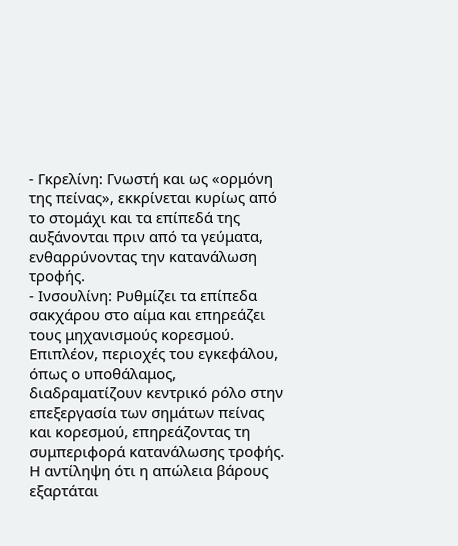- Γκρελίνη: Γνωστή και ως «ορμόνη της πείνας», εκκρίνεται κυρίως από το στομάχι και τα επίπεδά της αυξάνονται πριν από τα γεύματα, ενθαρρύνοντας την κατανάλωση τροφής.
- Ινσουλίνη: Ρυθμίζει τα επίπεδα σακχάρου στο αίμα και επηρεάζει τους μηχανισμούς κορεσμού.
Επιπλέον, περιοχές του εγκεφάλου, όπως ο υποθάλαμος, διαδραματίζουν κεντρικό ρόλο στην επεξεργασία των σημάτων πείνας και κορεσμού, επηρεάζοντας τη συμπεριφορά κατανάλωσης τροφής. Η αντίληψη ότι η απώλεια βάρους εξαρτάται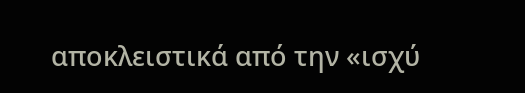αποκλειστικά από την «ισχύ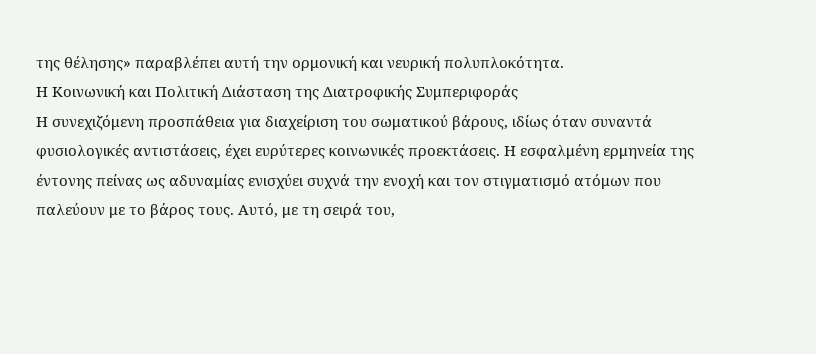της θέλησης» παραβλέπει αυτή την ορμονική και νευρική πολυπλοκότητα.
Η Κοινωνική και Πολιτική Διάσταση της Διατροφικής Συμπεριφοράς
Η συνεχιζόμενη προσπάθεια για διαχείριση του σωματικού βάρους, ιδίως όταν συναντά φυσιολογικές αντιστάσεις, έχει ευρύτερες κοινωνικές προεκτάσεις. Η εσφαλμένη ερμηνεία της έντονης πείνας ως αδυναμίας ενισχύει συχνά την ενοχή και τον στιγματισμό ατόμων που παλεύουν με το βάρος τους. Αυτό, με τη σειρά του,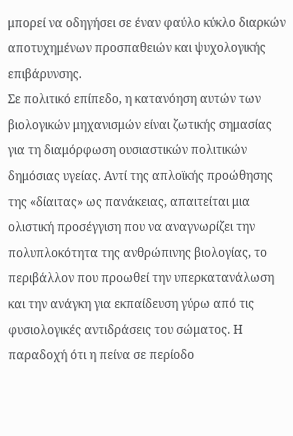μπορεί να οδηγήσει σε έναν φαύλο κύκλο διαρκών αποτυχημένων προσπαθειών και ψυχολογικής επιβάρυνσης.
Σε πολιτικό επίπεδο, η κατανόηση αυτών των βιολογικών μηχανισμών είναι ζωτικής σημασίας για τη διαμόρφωση ουσιαστικών πολιτικών δημόσιας υγείας. Αντί της απλοϊκής προώθησης της «δίαιτας» ως πανάκειας, απαιτείται μια ολιστική προσέγγιση που να αναγνωρίζει την πολυπλοκότητα της ανθρώπινης βιολογίας, το περιβάλλον που προωθεί την υπερκατανάλωση και την ανάγκη για εκπαίδευση γύρω από τις φυσιολογικές αντιδράσεις του σώματος. Η παραδοχή ότι η πείνα σε περίοδο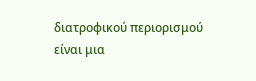διατροφικού περιορισμού είναι μια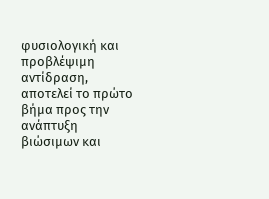φυσιολογική και προβλέψιμη αντίδραση, αποτελεί το πρώτο βήμα προς την ανάπτυξη βιώσιμων και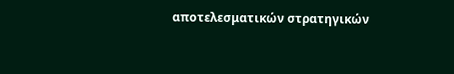αποτελεσματικών στρατηγικών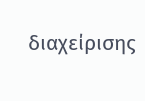διαχείρισης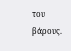του βάρους.